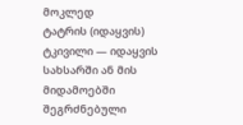მოკლედ
ტატრის (იდაყვის) ტკივილი — იდაყვის სახსარში ან მის მიდამოებში შეგრძნებული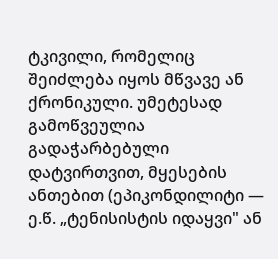ტკივილი, რომელიც შეიძლება იყოს მწვავე ან ქრონიკული. უმეტესად გამოწვეულია გადაჭარბებული დატვირთვით, მყესების ანთებით (ეპიკონდილიტი — ე.წ. „ტენისისტის იდაყვი" ან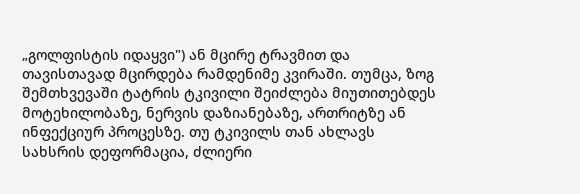„გოლფისტის იდაყვი") ან მცირე ტრავმით და თავისთავად მცირდება რამდენიმე კვირაში. თუმცა, ზოგ შემთხვევაში ტატრის ტკივილი შეიძლება მიუთითებდეს მოტეხილობაზე, ნერვის დაზიანებაზე, ართრიტზე ან ინფექციურ პროცესზე. თუ ტკივილს თან ახლავს სახსრის დეფორმაცია, ძლიერი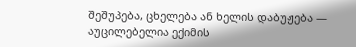შეშუპება, ცხელება ან ხელის დაბუჟება — აუცილებელია ექიმის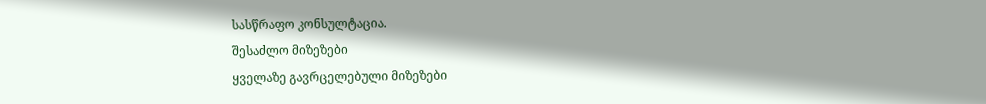სასწრაფო კონსულტაცია.
შესაძლო მიზეზები
ყველაზე გავრცელებული მიზეზები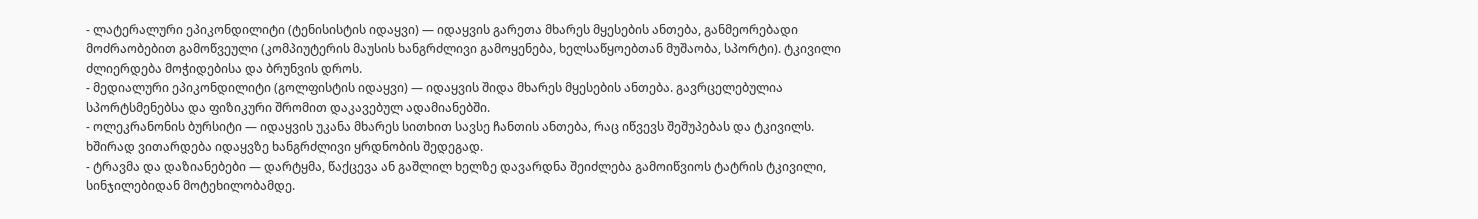- ლატერალური ეპიკონდილიტი (ტენისისტის იდაყვი) — იდაყვის გარეთა მხარეს მყესების ანთება, განმეორებადი მოძრაობებით გამოწვეული (კომპიუტერის მაუსის ხანგრძლივი გამოყენება, ხელსაწყოებთან მუშაობა, სპორტი). ტკივილი ძლიერდება მოჭიდებისა და ბრუნვის დროს.
- მედიალური ეპიკონდილიტი (გოლფისტის იდაყვი) — იდაყვის შიდა მხარეს მყესების ანთება. გავრცელებულია სპორტსმენებსა და ფიზიკური შრომით დაკავებულ ადამიანებში.
- ოლეკრანონის ბურსიტი — იდაყვის უკანა მხარეს სითხით სავსე ჩანთის ანთება, რაც იწვევს შეშუპებას და ტკივილს. ხშირად ვითარდება იდაყვზე ხანგრძლივი ყრდნობის შედეგად.
- ტრავმა და დაზიანებები — დარტყმა, წაქცევა ან გაშლილ ხელზე დავარდნა შეიძლება გამოიწვიოს ტატრის ტკივილი, სინჯილებიდან მოტეხილობამდე.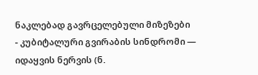ნაკლებად გავრცელებული მიზეზები
- კუბიტალური გვირაბის სინდრომი — იდაყვის ნერვის (ნ.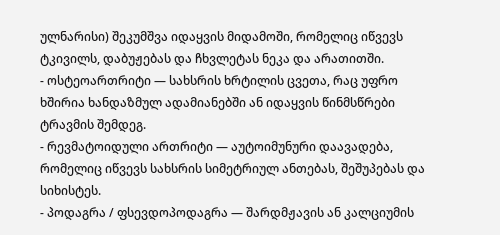ულნარისი) შეკუმშვა იდაყვის მიდამოში, რომელიც იწვევს ტკივილს, დაბუჟებას და ჩხვლეტას ნეკა და არათითში.
- ოსტეოართრიტი — სახსრის ხრტილის ცვეთა, რაც უფრო ხშირია ხანდაზმულ ადამიანებში ან იდაყვის წინმსწრები ტრავმის შემდეგ.
- რევმატოიდული ართრიტი — აუტოიმუნური დაავადება, რომელიც იწვევს სახსრის სიმეტრიულ ანთებას, შეშუპებას და სიხისტეს.
- პოდაგრა / ფსევდოპოდაგრა — შარდმჟავის ან კალციუმის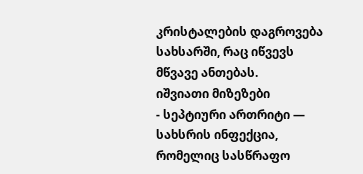კრისტალების დაგროვება სახსარში, რაც იწვევს მწვავე ანთებას.
იშვიათი მიზეზები
- სეპტიური ართრიტი — სახსრის ინფექცია, რომელიც სასწრაფო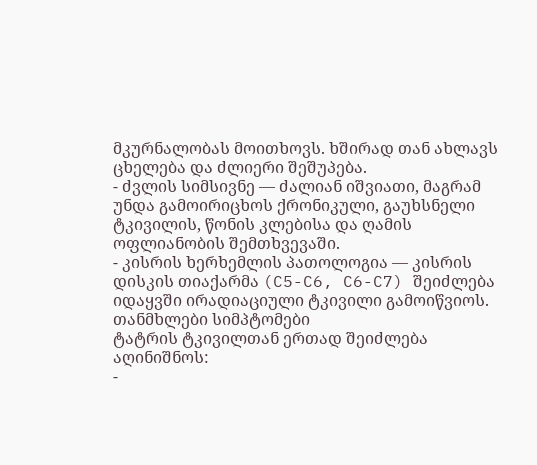მკურნალობას მოითხოვს. ხშირად თან ახლავს ცხელება და ძლიერი შეშუპება.
- ძვლის სიმსივნე — ძალიან იშვიათი, მაგრამ უნდა გამოირიცხოს ქრონიკული, გაუხსნელი ტკივილის, წონის კლებისა და ღამის ოფლიანობის შემთხვევაში.
- კისრის ხერხემლის პათოლოგია — კისრის დისკის თიაქარმა (C5-C6, C6-C7) შეიძლება იდაყვში ირადიაციული ტკივილი გამოიწვიოს.
თანმხლები სიმპტომები
ტატრის ტკივილთან ერთად შეიძლება აღინიშნოს:
-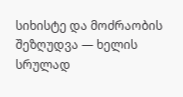სიხისტე და მოძრაობის შეზღუდვა — ხელის სრულად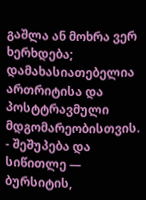გაშლა ან მოხრა ვერ ხერხდება; დამახასიათებელია ართრიტისა და პოსტტრავმული მდგომარეობისთვის.
- შეშუპება და სიწითლე — ბურსიტის,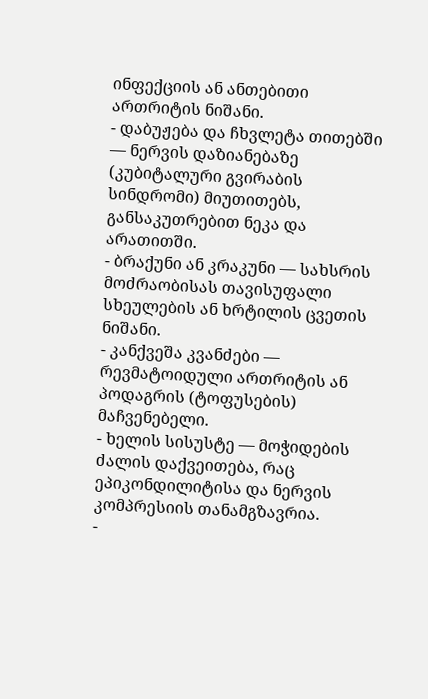ინფექციის ან ანთებითი ართრიტის ნიშანი.
- დაბუჟება და ჩხვლეტა თითებში — ნერვის დაზიანებაზე (კუბიტალური გვირაბის სინდრომი) მიუთითებს, განსაკუთრებით ნეკა და არათითში.
- ბრაქუნი ან კრაკუნი — სახსრის მოძრაობისას თავისუფალი სხეულების ან ხრტილის ცვეთის ნიშანი.
- კანქვეშა კვანძები — რევმატოიდული ართრიტის ან პოდაგრის (ტოფუსების) მაჩვენებელი.
- ხელის სისუსტე — მოჭიდების ძალის დაქვეითება, რაც ეპიკონდილიტისა და ნერვის კომპრესიის თანამგზავრია.
-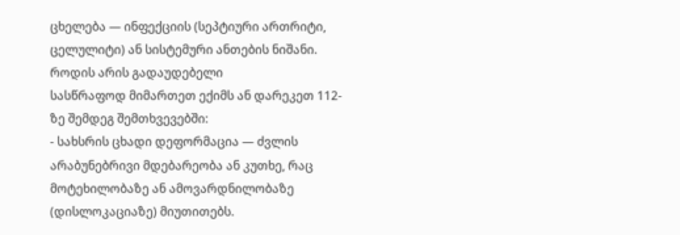ცხელება — ინფექციის (სეპტიური ართრიტი, ცელულიტი) ან სისტემური ანთების ნიშანი.
როდის არის გადაუდებელი
სასწრაფოდ მიმართეთ ექიმს ან დარეკეთ 112-ზე შემდეგ შემთხვევებში:
- სახსრის ცხადი დეფორმაცია — ძვლის არაბუნებრივი მდებარეობა ან კუთხე, რაც მოტეხილობაზე ან ამოვარდნილობაზე (დისლოკაციაზე) მიუთითებს.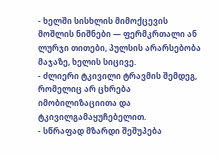- ხელში სისხლის მიმოქცევის მოშლის ნიშნები — ფერმკრთალი ან ლურჯი თითები, პულსის არარსებობა მაჯაზე, ხელის სიცივე.
- ძლიერი ტკივილი ტრავმის შემდეგ, რომელიც არ ცხრება იმობილიზაციითა და ტკივილგამაყუჩებელით.
- სწრაფად მზარდი შეშუპება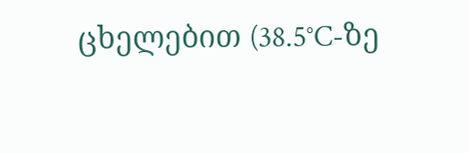ცხელებით (38.5°C-ზე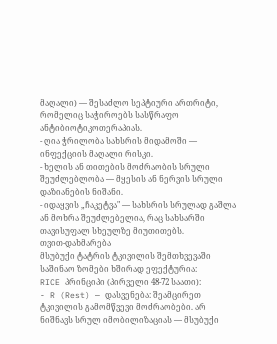მაღალი) — შესაძლო სეპტიური ართრიტი, რომელიც საჭიროებს სასწრაფო ანტიბიოტიკოთერაპიას.
- ღია ჭრილობა სახსრის მიდამოში — ინფექციის მაღალი რისკი.
- ხელის ან თითების მოძრაობის სრული შეუძლებლობა — მყესის ან ნერვის სრული დაზიანების ნიშანი.
- იდაყვის „ჩაკეტვა" — სახსრის სრულად გაშლა ან მოხრა შეუძლებელია, რაც სახსარში თავისუფალ სხეულზე მიუთითებს.
თვით-დახმარება
მსუბუქი ტატრის ტკივილის შემთხვევაში საშინაო ზომები ხშირად ეფექტურია:
RICE პრინციპი (პირველი 48-72 საათი):
- R (Rest) — დასვენება: შეამცირეთ ტკივილის გამომწვევი მოძრაობები. არ ნიშნავს სრულ იმობილიზაციას — მსუბუქი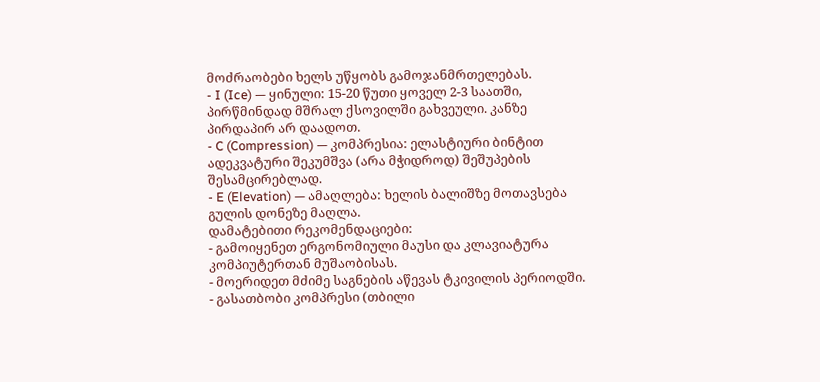მოძრაობები ხელს უწყობს გამოჯანმრთელებას.
- I (Ice) — ყინული: 15-20 წუთი ყოველ 2-3 საათში, პირწმინდად მშრალ ქსოვილში გახვეული. კანზე პირდაპირ არ დაადოთ.
- C (Compression) — კომპრესია: ელასტიური ბინტით ადეკვატური შეკუმშვა (არა მჭიდროდ) შეშუპების შესამცირებლად.
- E (Elevation) — ამაღლება: ხელის ბალიშზე მოთავსება გულის დონეზე მაღლა.
დამატებითი რეკომენდაციები:
- გამოიყენეთ ერგონომიული მაუსი და კლავიატურა კომპიუტერთან მუშაობისას.
- მოერიდეთ მძიმე საგნების აწევას ტკივილის პერიოდში.
- გასათბობი კომპრესი (თბილი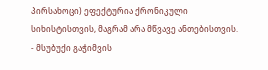პირსახოცი) ეფექტურია ქრონიკული სიხისტისთვის, მაგრამ არა მწვავე ანთებისთვის.
- მსუბუქი გაჭიმვის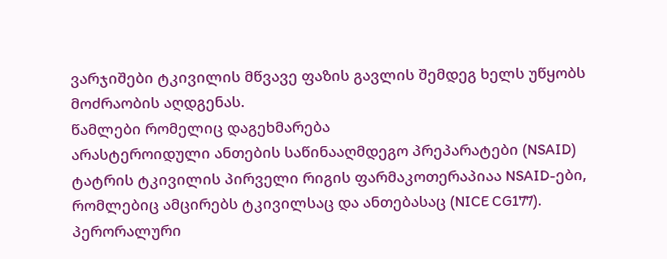ვარჯიშები ტკივილის მწვავე ფაზის გავლის შემდეგ ხელს უწყობს მოძრაობის აღდგენას.
წამლები რომელიც დაგეხმარება
არასტეროიდული ანთების საწინააღმდეგო პრეპარატები (NSAID)
ტატრის ტკივილის პირველი რიგის ფარმაკოთერაპიაა NSAID-ები, რომლებიც ამცირებს ტკივილსაც და ანთებასაც (NICE CG177).
პერორალური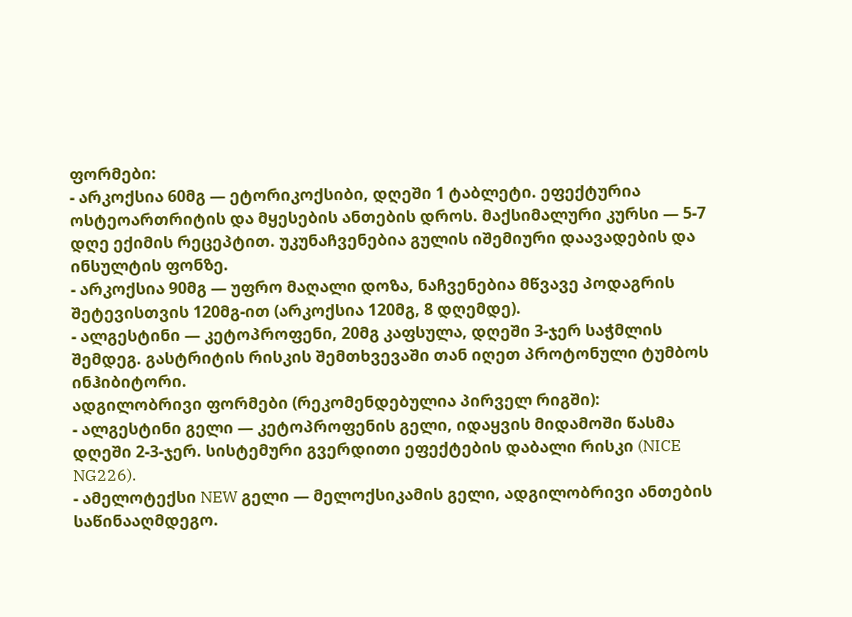ფორმები:
- არკოქსია 60მგ — ეტორიკოქსიბი, დღეში 1 ტაბლეტი. ეფექტურია ოსტეოართრიტის და მყესების ანთების დროს. მაქსიმალური კურსი — 5-7 დღე ექიმის რეცეპტით. უკუნაჩვენებია გულის იშემიური დაავადების და ინსულტის ფონზე.
- არკოქსია 90მგ — უფრო მაღალი დოზა, ნაჩვენებია მწვავე პოდაგრის შეტევისთვის 120მგ-ით (არკოქსია 120მგ, 8 დღემდე).
- ალგესტინი — კეტოპროფენი, 20მგ კაფსულა, დღეში 3-ჯერ საჭმლის შემდეგ. გასტრიტის რისკის შემთხვევაში თან იღეთ პროტონული ტუმბოს ინჰიბიტორი.
ადგილობრივი ფორმები (რეკომენდებულია პირველ რიგში):
- ალგესტინი გელი — კეტოპროფენის გელი, იდაყვის მიდამოში წასმა დღეში 2-3-ჯერ. სისტემური გვერდითი ეფექტების დაბალი რისკი (NICE NG226).
- ამელოტექსი NEW გელი — მელოქსიკამის გელი, ადგილობრივი ანთების საწინააღმდეგო.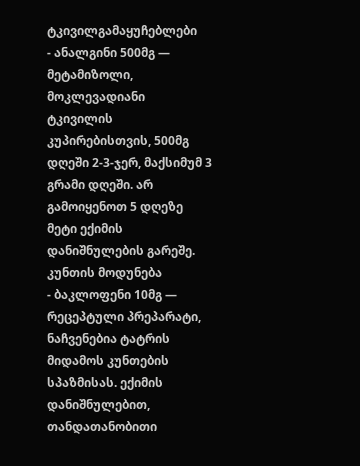ტკივილგამაყუჩებლები
- ანალგინი 500მგ — მეტამიზოლი, მოკლევადიანი ტკივილის კუპირებისთვის, 500მგ დღეში 2-3-ჯერ, მაქსიმუმ 3 გრამი დღეში. არ გამოიყენოთ 5 დღეზე მეტი ექიმის დანიშნულების გარეშე.
კუნთის მოდუნება
- ბაკლოფენი 10მგ — რეცეპტული პრეპარატი, ნაჩვენებია ტატრის მიდამოს კუნთების სპაზმისას. ექიმის დანიშნულებით, თანდათანობითი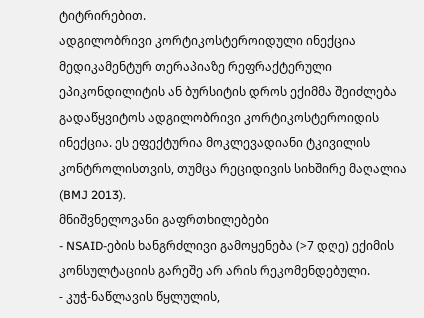ტიტრირებით.
ადგილობრივი კორტიკოსტეროიდული ინექცია
მედიკამენტურ თერაპიაზე რეფრაქტერული ეპიკონდილიტის ან ბურსიტის დროს ექიმმა შეიძლება გადაწყვიტოს ადგილობრივი კორტიკოსტეროიდის ინექცია. ეს ეფექტურია მოკლევადიანი ტკივილის კონტროლისთვის, თუმცა რეციდივის სიხშირე მაღალია (BMJ 2013).
მნიშვნელოვანი გაფრთხილებები
- NSAID-ების ხანგრძლივი გამოყენება (>7 დღე) ექიმის კონსულტაციის გარეშე არ არის რეკომენდებული.
- კუჭ-ნაწლავის წყლულის,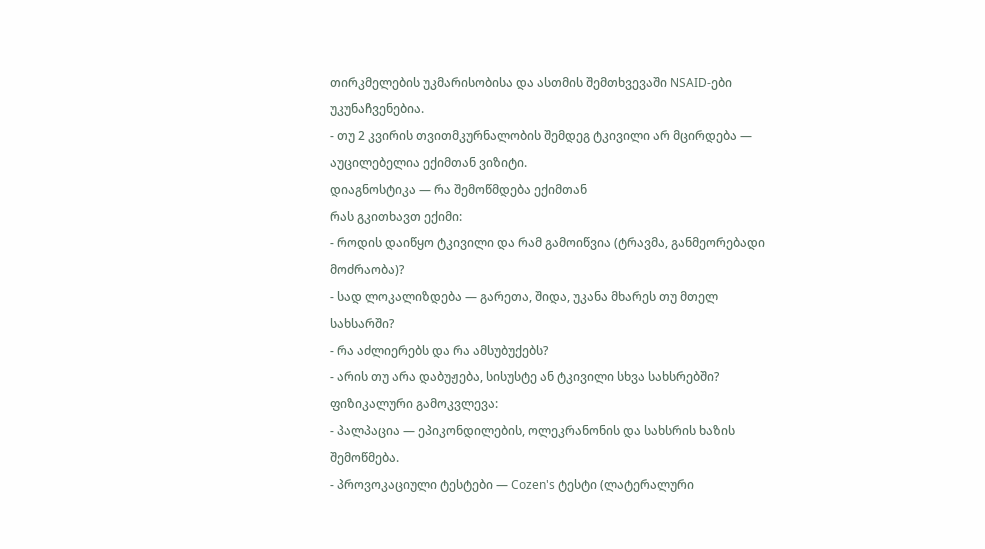თირკმელების უკმარისობისა და ასთმის შემთხვევაში NSAID-ები უკუნაჩვენებია.
- თუ 2 კვირის თვითმკურნალობის შემდეგ ტკივილი არ მცირდება — აუცილებელია ექიმთან ვიზიტი.
დიაგნოსტიკა — რა შემოწმდება ექიმთან
რას გკითხავთ ექიმი:
- როდის დაიწყო ტკივილი და რამ გამოიწვია (ტრავმა, განმეორებადი მოძრაობა)?
- სად ლოკალიზდება — გარეთა, შიდა, უკანა მხარეს თუ მთელ სახსარში?
- რა აძლიერებს და რა ამსუბუქებს?
- არის თუ არა დაბუჟება, სისუსტე ან ტკივილი სხვა სახსრებში?
ფიზიკალური გამოკვლევა:
- პალპაცია — ეპიკონდილების, ოლეკრანონის და სახსრის ხაზის შემოწმება.
- პროვოკაციული ტესტები — Cozen's ტესტი (ლატერალური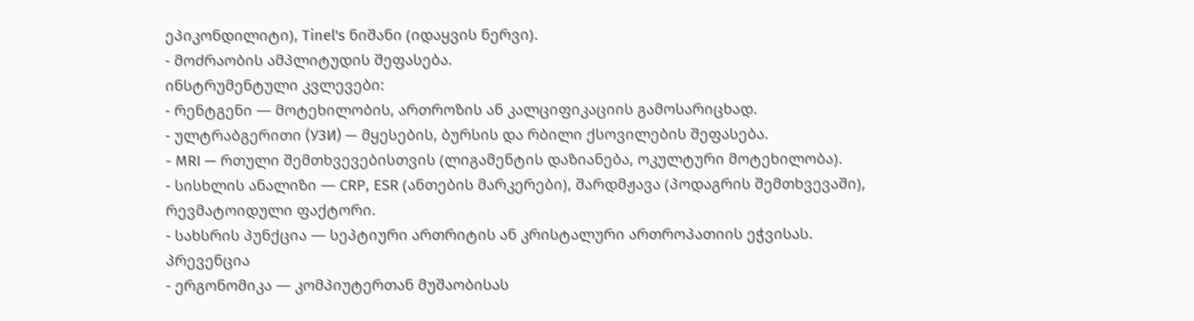ეპიკონდილიტი), Tinel's ნიშანი (იდაყვის ნერვი).
- მოძრაობის ამპლიტუდის შეფასება.
ინსტრუმენტული კვლევები:
- რენტგენი — მოტეხილობის, ართროზის ან კალციფიკაციის გამოსარიცხად.
- ულტრაბგერითი (УЗИ) — მყესების, ბურსის და რბილი ქსოვილების შეფასება.
- MRI — რთული შემთხვევებისთვის (ლიგამენტის დაზიანება, ოკულტური მოტეხილობა).
- სისხლის ანალიზი — CRP, ESR (ანთების მარკერები), შარდმჟავა (პოდაგრის შემთხვევაში), რევმატოიდული ფაქტორი.
- სახსრის პუნქცია — სეპტიური ართრიტის ან კრისტალური ართროპათიის ეჭვისას.
პრევენცია
- ერგონომიკა — კომპიუტერთან მუშაობისას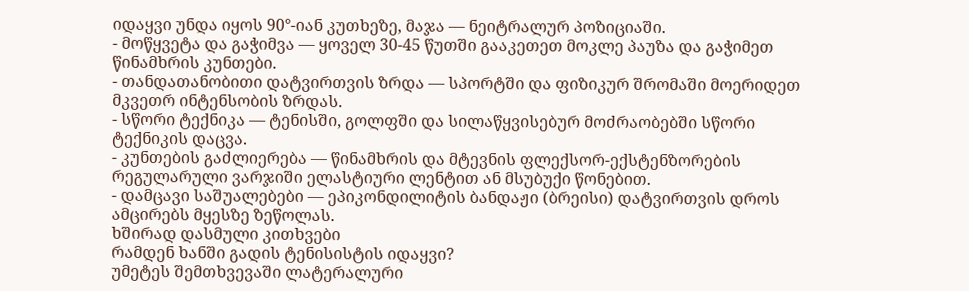იდაყვი უნდა იყოს 90°-იან კუთხეზე, მაჯა — ნეიტრალურ პოზიციაში.
- მოწყვეტა და გაჭიმვა — ყოველ 30-45 წუთში გააკეთეთ მოკლე პაუზა და გაჭიმეთ წინამხრის კუნთები.
- თანდათანობითი დატვირთვის ზრდა — სპორტში და ფიზიკურ შრომაში მოერიდეთ მკვეთრ ინტენსობის ზრდას.
- სწორი ტექნიკა — ტენისში, გოლფში და სილაწყვისებურ მოძრაობებში სწორი ტექნიკის დაცვა.
- კუნთების გაძლიერება — წინამხრის და მტევნის ფლექსორ-ექსტენზორების რეგულარული ვარჯიში ელასტიური ლენტით ან მსუბუქი წონებით.
- დამცავი საშუალებები — ეპიკონდილიტის ბანდაჟი (ბრეისი) დატვირთვის დროს ამცირებს მყესზე ზეწოლას.
ხშირად დასმული კითხვები
რამდენ ხანში გადის ტენისისტის იდაყვი?
უმეტეს შემთხვევაში ლატერალური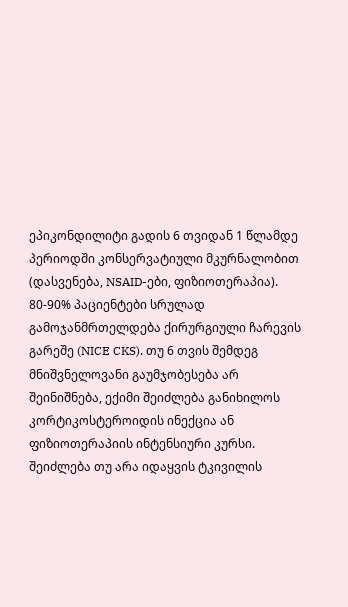ეპიკონდილიტი გადის 6 თვიდან 1 წლამდე პერიოდში კონსერვატიული მკურნალობით (დასვენება, NSAID-ები, ფიზიოთერაპია). 80-90% პაციენტები სრულად გამოჯანმრთელდება ქირურგიული ჩარევის გარეშე (NICE CKS). თუ 6 თვის შემდეგ მნიშვნელოვანი გაუმჯობესება არ შეინიშნება, ექიმი შეიძლება განიხილოს კორტიკოსტეროიდის ინექცია ან ფიზიოთერაპიის ინტენსიური კურსი.
შეიძლება თუ არა იდაყვის ტკივილის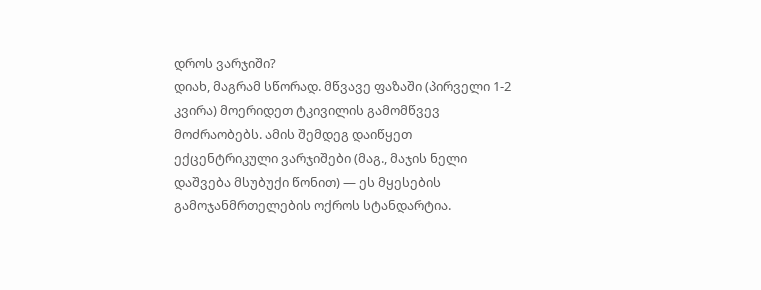დროს ვარჯიში?
დიახ, მაგრამ სწორად. მწვავე ფაზაში (პირველი 1-2 კვირა) მოერიდეთ ტკივილის გამომწვევ მოძრაობებს. ამის შემდეგ დაიწყეთ ექცენტრიკული ვარჯიშები (მაგ., მაჯის ნელი დაშვება მსუბუქი წონით) — ეს მყესების გამოჯანმრთელების ოქროს სტანდარტია.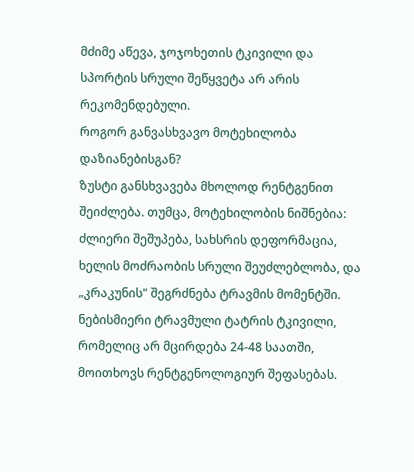მძიმე აწევა, ჯოჯოხეთის ტკივილი და სპორტის სრული შეწყვეტა არ არის რეკომენდებული.
როგორ განვასხვავო მოტეხილობა დაზიანებისგან?
ზუსტი განსხვავება მხოლოდ რენტგენით შეიძლება. თუმცა, მოტეხილობის ნიშნებია: ძლიერი შეშუპება, სახსრის დეფორმაცია, ხელის მოძრაობის სრული შეუძლებლობა, და „კრაკუნის" შეგრძნება ტრავმის მომენტში. ნებისმიერი ტრავმული ტატრის ტკივილი, რომელიც არ მცირდება 24-48 საათში, მოითხოვს რენტგენოლოგიურ შეფასებას.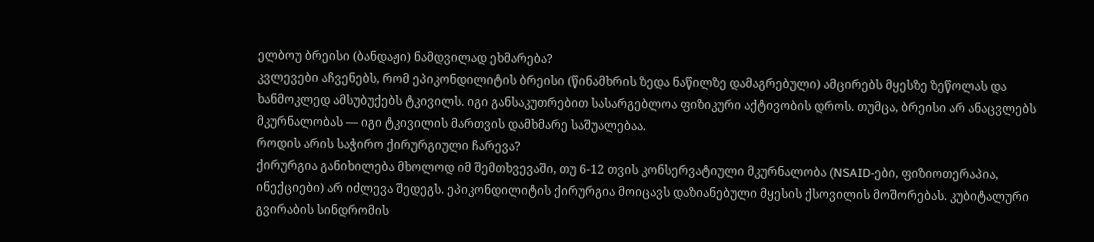ელბოუ ბრეისი (ბანდაჟი) ნამდვილად ეხმარება?
კვლევები აჩვენებს, რომ ეპიკონდილიტის ბრეისი (წინამხრის ზედა ნაწილზე დამაგრებული) ამცირებს მყესზე ზეწოლას და ხანმოკლედ ამსუბუქებს ტკივილს. იგი განსაკუთრებით სასარგებლოა ფიზიკური აქტივობის დროს. თუმცა, ბრეისი არ ანაცვლებს მკურნალობას — იგი ტკივილის მართვის დამხმარე საშუალებაა.
როდის არის საჭირო ქირურგიული ჩარევა?
ქირურგია განიხილება მხოლოდ იმ შემთხვევაში, თუ 6-12 თვის კონსერვატიული მკურნალობა (NSAID-ები, ფიზიოთერაპია, ინექციები) არ იძლევა შედეგს. ეპიკონდილიტის ქირურგია მოიცავს დაზიანებული მყესის ქსოვილის მოშორებას. კუბიტალური გვირაბის სინდრომის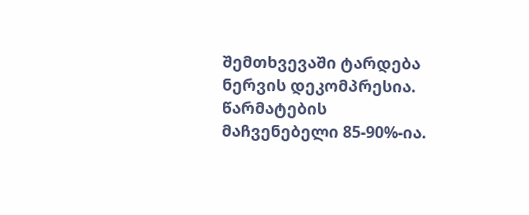შემთხვევაში ტარდება ნერვის დეკომპრესია. წარმატების მაჩვენებელი 85-90%-ია.